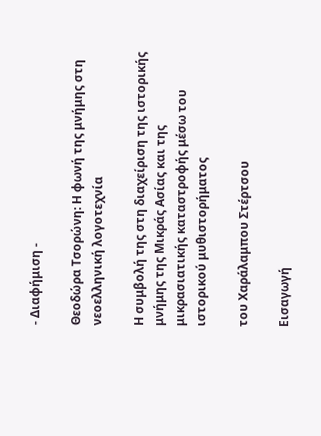- Διαφήμιση -

Θεοδώρα Τσορώνη: Η φωνή της μνήμης στη νεοελληνική λογοτεχνία

Η συμβολή της στη διαχείριση της ιστορικής μνήμης της Μικράς Ασίας και της μικρασιατικής καταστροφής μέσω του ιστορικού μυθιστορήματος

του Χαράλαμπου Στέρτσου

Εισαγωγή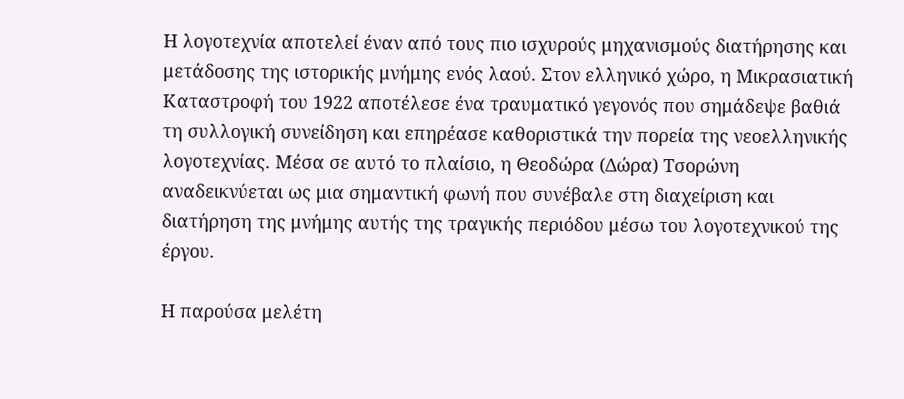Η λογοτεχνία αποτελεί έναν από τους πιο ισχυρούς μηχανισμούς διατήρησης και μετάδοσης της ιστορικής μνήμης ενός λαού. Στον ελληνικό χώρο, η Μικρασιατική Καταστροφή του 1922 αποτέλεσε ένα τραυματικό γεγονός που σημάδεψε βαθιά τη συλλογική συνείδηση και επηρέασε καθοριστικά την πορεία της νεοελληνικής λογοτεχνίας. Μέσα σε αυτό το πλαίσιο, η Θεοδώρα (Δώρα) Τσορώνη αναδεικνύεται ως μια σημαντική φωνή που συνέβαλε στη διαχείριση και διατήρηση της μνήμης αυτής της τραγικής περιόδου μέσω του λογοτεχνικού της έργου.

Η παρούσα μελέτη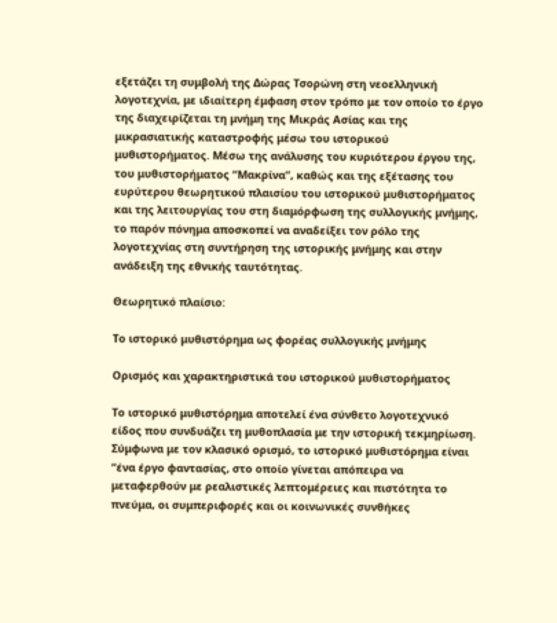εξετάζει τη συμβολή της Δώρας Τσορώνη στη νεοελληνική λογοτεχνία, με ιδιαίτερη έμφαση στον τρόπο με τον οποίο το έργο της διαχειρίζεται τη μνήμη της Μικράς Ασίας και της μικρασιατικής καταστροφής μέσω του ιστορικού μυθιστορήματος. Μέσω της ανάλυσης του κυριότερου έργου της, του μυθιστορήματος “Μακρίνα”, καθώς και της εξέτασης του ευρύτερου θεωρητικού πλαισίου του ιστορικού μυθιστορήματος και της λειτουργίας του στη διαμόρφωση της συλλογικής μνήμης, το παρόν πόνημα αποσκοπεί να αναδείξει τον ρόλο της λογοτεχνίας στη συντήρηση της ιστορικής μνήμης και στην ανάδειξη της εθνικής ταυτότητας.

Θεωρητικό πλαίσιο:

Το ιστορικό μυθιστόρημα ως φορέας συλλογικής μνήμης

Ορισμός και χαρακτηριστικά του ιστορικού μυθιστορήματος

Το ιστορικό μυθιστόρημα αποτελεί ένα σύνθετο λογοτεχνικό είδος που συνδυάζει τη μυθοπλασία με την ιστορική τεκμηρίωση. Σύμφωνα με τον κλασικό ορισμό, το ιστορικό μυθιστόρημα είναι “ένα έργο φαντασίας, στο οποίο γίνεται απόπειρα να μεταφερθούν με ρεαλιστικές λεπτομέρειες και πιστότητα το πνεύμα, οι συμπεριφορές και οι κοινωνικές συνθήκες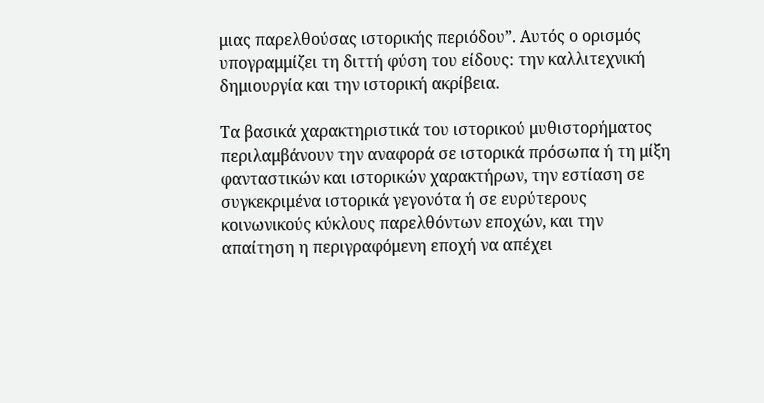μιας παρελθούσας ιστορικής περιόδου”. Αυτός ο ορισμός υπογραμμίζει τη διττή φύση του είδους: την καλλιτεχνική δημιουργία και την ιστορική ακρίβεια.

Τα βασικά χαρακτηριστικά του ιστορικού μυθιστορήματος περιλαμβάνουν την αναφορά σε ιστορικά πρόσωπα ή τη μίξη φανταστικών και ιστορικών χαρακτήρων, την εστίαση σε συγκεκριμένα ιστορικά γεγονότα ή σε ευρύτερους κοινωνικούς κύκλους παρελθόντων εποχών, και την απαίτηση η περιγραφόμενη εποχή να απέχει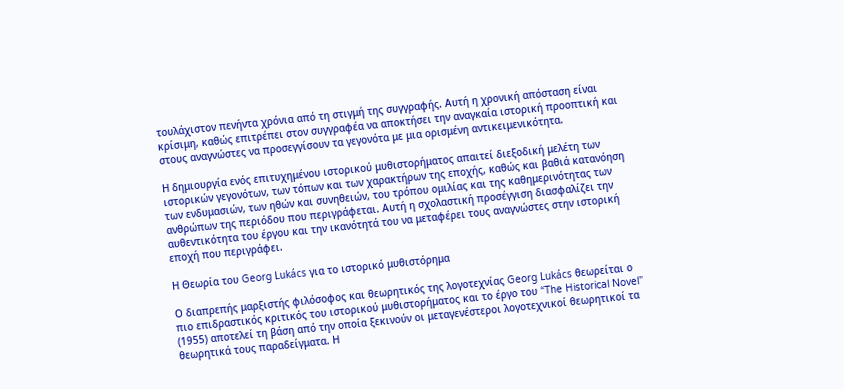τουλάχιστον πενήντα χρόνια από τη στιγμή της συγγραφής. Αυτή η χρονική απόσταση είναι κρίσιμη, καθώς επιτρέπει στον συγγραφέα να αποκτήσει την αναγκαία ιστορική προοπτική και στους αναγνώστες να προσεγγίσουν τα γεγονότα με μια ορισμένη αντικειμενικότητα.

Η δημιουργία ενός επιτυχημένου ιστορικού μυθιστορήματος απαιτεί διεξοδική μελέτη των ιστορικών γεγονότων, των τόπων και των χαρακτήρων της εποχής, καθώς και βαθιά κατανόηση των ενδυμασιών, των ηθών και συνηθειών, του τρόπου ομιλίας και της καθημερινότητας των ανθρώπων της περιόδου που περιγράφεται. Αυτή η σχολαστική προσέγγιση διασφαλίζει την αυθεντικότητα του έργου και την ικανότητά του να μεταφέρει τους αναγνώστες στην ιστορική εποχή που περιγράφει.

Η Θεωρία του Georg Lukács για το ιστορικό μυθιστόρημα

Ο διαπρεπής μαρξιστής φιλόσοφος και θεωρητικός της λογοτεχνίας Georg Lukács θεωρείται ο πιο επιδραστικός κριτικός του ιστορικού μυθιστορήματος και το έργο του “The Historical Novel” (1955) αποτελεί τη βάση από την οποία ξεκινούν οι μεταγενέστεροι λογοτεχνικοί θεωρητικοί τα θεωρητικά τους παραδείγματα. Η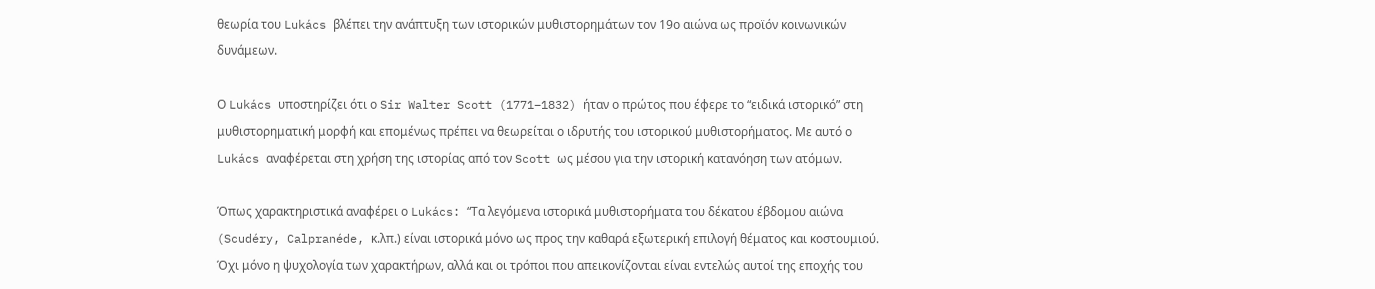θεωρία του Lukács βλέπει την ανάπτυξη των ιστορικών μυθιστορημάτων τον 19ο αιώνα ως προϊόν κοινωνικών δυνάμεων.

Ο Lukács υποστηρίζει ότι ο Sir Walter Scott (1771–1832) ήταν ο πρώτος που έφερε το “ειδικά ιστορικό” στη μυθιστορηματική μορφή και επομένως πρέπει να θεωρείται ο ιδρυτής του ιστορικού μυθιστορήματος. Με αυτό ο Lukács αναφέρεται στη χρήση της ιστορίας από τον Scott ως μέσου για την ιστορική κατανόηση των ατόμων.

Όπως χαρακτηριστικά αναφέρει ο Lukács: “Τα λεγόμενα ιστορικά μυθιστορήματα του δέκατου έβδομου αιώνα (Scudéry, Calpranéde, κ.λπ.) είναι ιστορικά μόνο ως προς την καθαρά εξωτερική επιλογή θέματος και κοστουμιού. Όχι μόνο η ψυχολογία των χαρακτήρων, αλλά και οι τρόποι που απεικονίζονται είναι εντελώς αυτοί της εποχής του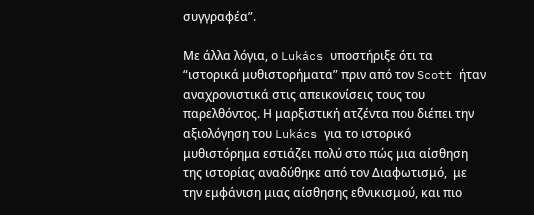συγγραφέα”.

Με άλλα λόγια, ο Lukács υποστήριξε ότι τα “ιστορικά μυθιστορήματα” πριν από τον Scott ήταν αναχρονιστικά στις απεικονίσεις τους του παρελθόντος. Η μαρξιστική ατζέντα που διέπει την αξιολόγηση του Lukács για το ιστορικό μυθιστόρημα εστιάζει πολύ στο πώς μια αίσθηση της ιστορίας αναδύθηκε από τον Διαφωτισμό,  με την εμφάνιση μιας αίσθησης εθνικισμού, και πιο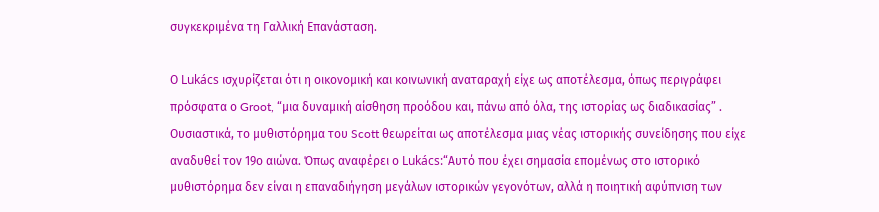συγκεκριμένα τη Γαλλική Επανάσταση.

Ο Lukács ισχυρίζεται ότι η οικονομική και κοινωνική αναταραχή είχε ως αποτέλεσμα, όπως περιγράφει πρόσφατα ο Groot, “μια δυναμική αίσθηση προόδου και, πάνω από όλα, της ιστορίας ως διαδικασίας” . Ουσιαστικά, το μυθιστόρημα του Scott θεωρείται ως αποτέλεσμα μιας νέας ιστορικής συνείδησης που είχε αναδυθεί τον 19ο αιώνα. Όπως αναφέρει ο Lukács:“Αυτό που έχει σημασία επομένως στο ιστορικό μυθιστόρημα δεν είναι η επαναδιήγηση μεγάλων ιστορικών γεγονότων, αλλά η ποιητική αφύπνιση των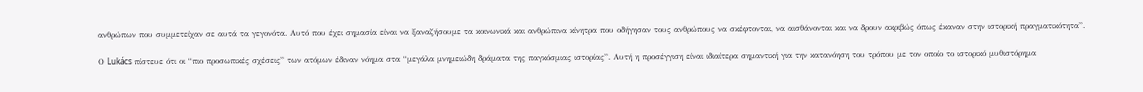ανθρώπων που συμμετείχαν σε αυτά τα γεγονότα. Αυτό που έχει σημασία είναι να ξαναζήσουμε τα κοινωνικά και ανθρώπινα κίνητρα που οδήγησαν τους ανθρώπους να σκέφτονται, να αισθάνονται και να δρουν ακριβώς όπως έκαναν στην ιστορική πραγματικότητα”.

Ο Lukács πίστευε ότι οι “πιο προσωπικές σχέσεις” των ατόμων έδιναν νόημα στα “μεγάλα μνημειώδη δράματα της παγκόσμιας ιστορίας”. Αυτή η προσέγγιση είναι ιδιαίτερα σημαντική για την κατανόηση του τρόπου με τον οποίο το ιστορικό μυθιστόρημα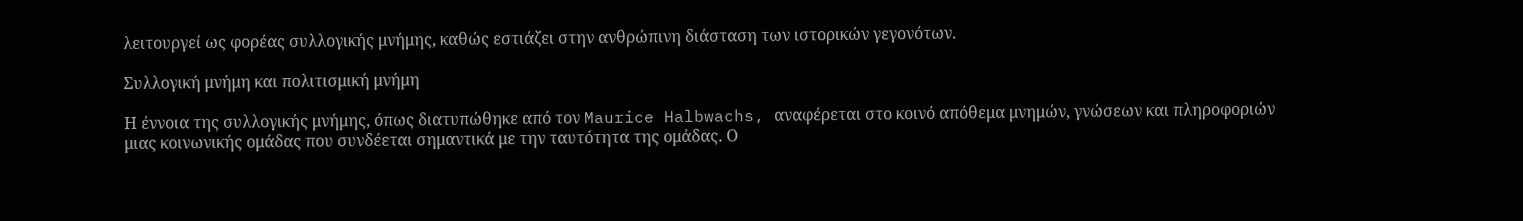λειτουργεί ως φορέας συλλογικής μνήμης, καθώς εστιάζει στην ανθρώπινη διάσταση των ιστορικών γεγονότων.

Συλλογική μνήμη και πολιτισμική μνήμη

Η έννοια της συλλογικής μνήμης, όπως διατυπώθηκε από τον Maurice Halbwachs, αναφέρεται στο κοινό απόθεμα μνημών, γνώσεων και πληροφοριών μιας κοινωνικής ομάδας που συνδέεται σημαντικά με την ταυτότητα της ομάδας. Ο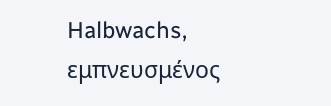Halbwachs, εμπνευσμένος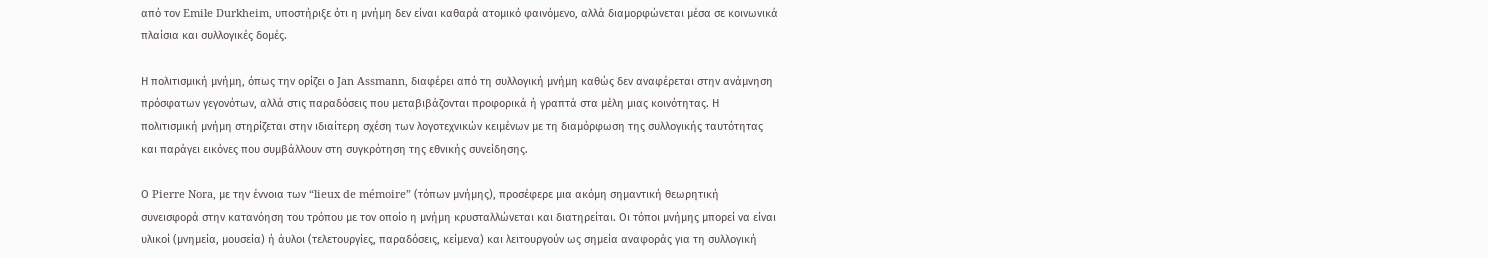από τον Emile Durkheim, υποστήριξε ότι η μνήμη δεν είναι καθαρά ατομικό φαινόμενο, αλλά διαμορφώνεται μέσα σε κοινωνικά πλαίσια και συλλογικές δομές.

Η πολιτισμική μνήμη, όπως την ορίζει ο Jan Assmann, διαφέρει από τη συλλογική μνήμη καθώς δεν αναφέρεται στην ανάμνηση πρόσφατων γεγονότων, αλλά στις παραδόσεις που μεταβιβάζονται προφορικά ή γραπτά στα μέλη μιας κοινότητας. Η πολιτισμική μνήμη στηρίζεται στην ιδιαίτερη σχέση των λογοτεχνικών κειμένων με τη διαμόρφωση της συλλογικής ταυτότητας και παράγει εικόνες που συμβάλλουν στη συγκρότηση της εθνικής συνείδησης.

Ο Pierre Nora, με την έννοια των “lieux de mémoire” (τόπων μνήμης), προσέφερε μια ακόμη σημαντική θεωρητική συνεισφορά στην κατανόηση του τρόπου με τον οποίο η μνήμη κρυσταλλώνεται και διατηρείται. Οι τόποι μνήμης μπορεί να είναι υλικοί (μνημεία, μουσεία) ή άυλοι (τελετουργίες, παραδόσεις, κείμενα) και λειτουργούν ως σημεία αναφοράς για τη συλλογική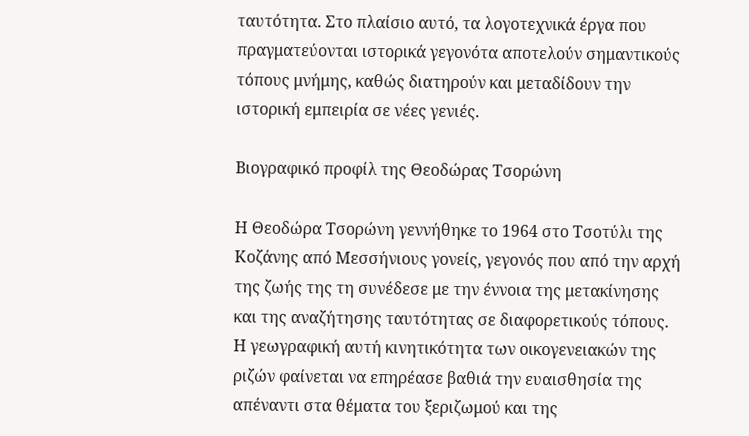ταυτότητα. Στο πλαίσιο αυτό, τα λογοτεχνικά έργα που πραγματεύονται ιστορικά γεγονότα αποτελούν σημαντικούς τόπους μνήμης, καθώς διατηρούν και μεταδίδουν την ιστορική εμπειρία σε νέες γενιές.

Βιογραφικό προφίλ της Θεοδώρας Τσορώνη

Η Θεοδώρα Τσορώνη γεννήθηκε το 1964 στο Τσοτύλι της Κοζάνης από Μεσσήνιους γονείς, γεγονός που από την αρχή της ζωής της τη συνέδεσε με την έννοια της μετακίνησης και της αναζήτησης ταυτότητας σε διαφορετικούς τόπους. Η γεωγραφική αυτή κινητικότητα των οικογενειακών της ριζών φαίνεται να επηρέασε βαθιά την ευαισθησία της απέναντι στα θέματα του ξεριζωμού και της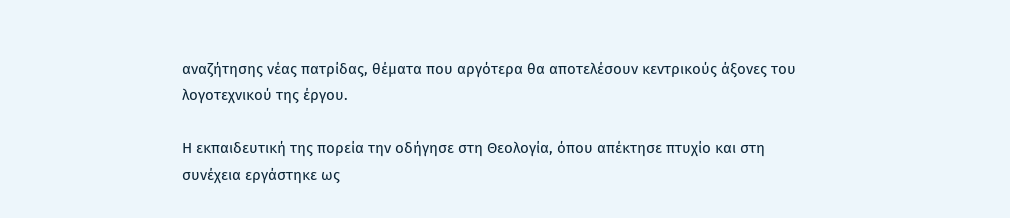αναζήτησης νέας πατρίδας, θέματα που αργότερα θα αποτελέσουν κεντρικούς άξονες του λογοτεχνικού της έργου.

Η εκπαιδευτική της πορεία την οδήγησε στη Θεολογία, όπου απέκτησε πτυχίο και στη συνέχεια εργάστηκε ως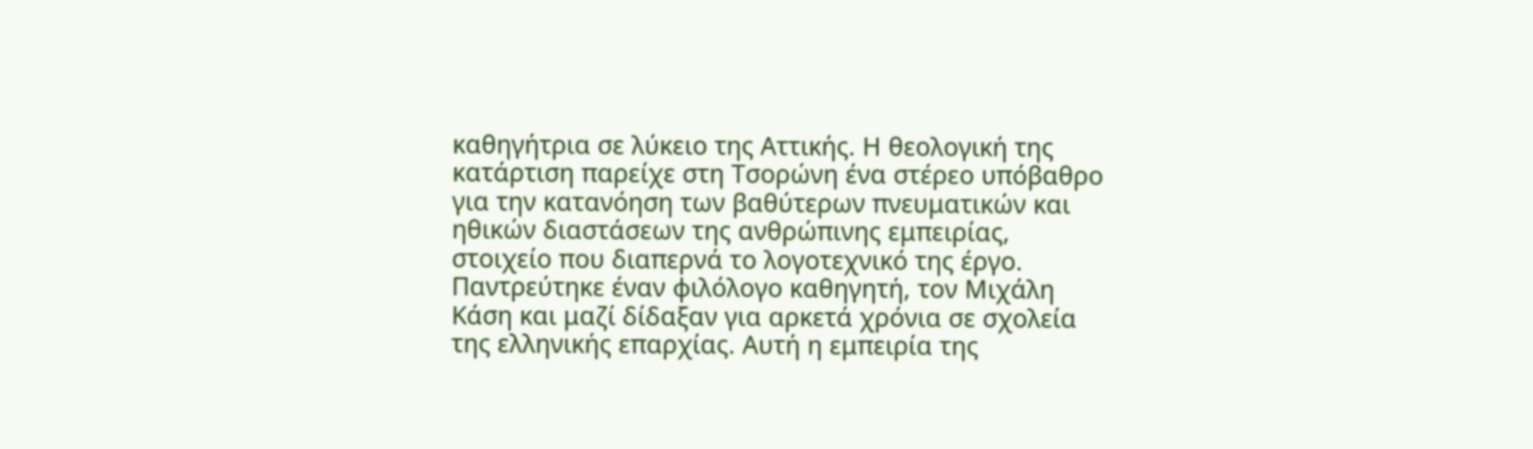καθηγήτρια σε λύκειο της Αττικής. Η θεολογική της κατάρτιση παρείχε στη Τσορώνη ένα στέρεο υπόβαθρο για την κατανόηση των βαθύτερων πνευματικών και ηθικών διαστάσεων της ανθρώπινης εμπειρίας, στοιχείο που διαπερνά το λογοτεχνικό της έργο. Παντρεύτηκε έναν φιλόλογο καθηγητή, τον Μιχάλη Κάση και μαζί δίδαξαν για αρκετά χρόνια σε σχολεία της ελληνικής επαρχίας. Αυτή η εμπειρία της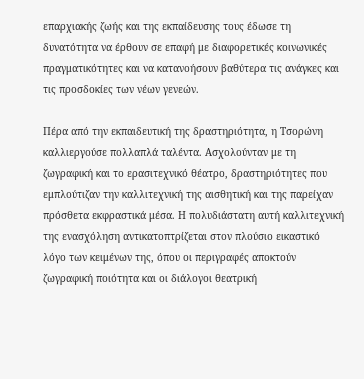επαρχιακής ζωής και της εκπαίδευσης τους έδωσε τη δυνατότητα να έρθουν σε επαφή με διαφορετικές κοινωνικές πραγματικότητες και να κατανοήσουν βαθύτερα τις ανάγκες και τις προσδοκίες των νέων γενεών.

Πέρα από την εκπαιδευτική της δραστηριότητα, η Τσορώνη καλλιεργούσε πολλαπλά ταλέντα. Ασχολούνταν με τη ζωγραφική και το ερασιτεχνικό θέατρο, δραστηριότητες που εμπλούτιζαν την καλλιτεχνική της αισθητική και της παρείχαν πρόσθετα εκφραστικά μέσα. Η πολυδιάστατη αυτή καλλιτεχνική της ενασχόληση αντικατοπτρίζεται στον πλούσιο εικαστικό λόγο των κειμένων της, όπου οι περιγραφές αποκτούν ζωγραφική ποιότητα και οι διάλογοι θεατρική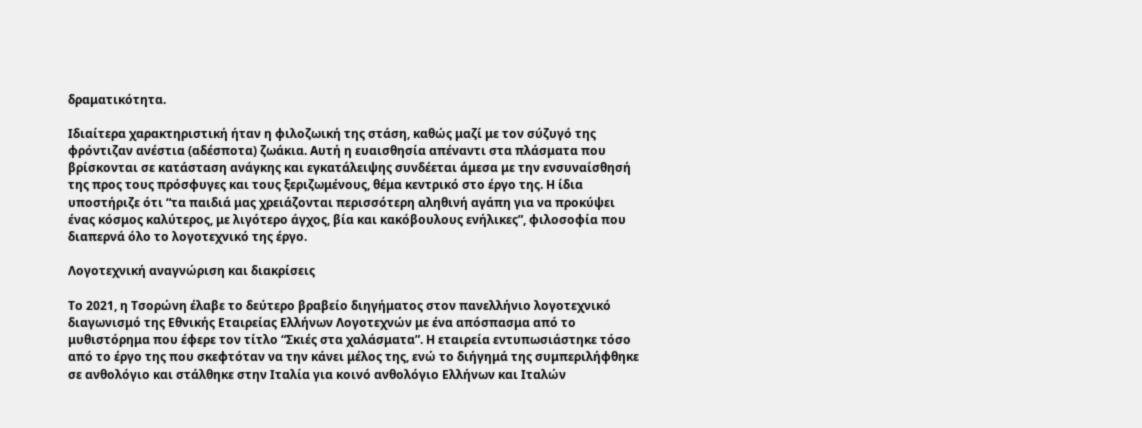δραματικότητα.

Ιδιαίτερα χαρακτηριστική ήταν η φιλοζωική της στάση, καθώς μαζί με τον σύζυγό της φρόντιζαν ανέστια (αδέσποτα) ζωάκια. Αυτή η ευαισθησία απέναντι στα πλάσματα που βρίσκονται σε κατάσταση ανάγκης και εγκατάλειψης συνδέεται άμεσα με την ενσυναίσθησή της προς τους πρόσφυγες και τους ξεριζωμένους, θέμα κεντρικό στο έργο της. Η ίδια υποστήριζε ότι “τα παιδιά μας χρειάζονται περισσότερη αληθινή αγάπη για να προκύψει ένας κόσμος καλύτερος, με λιγότερο άγχος, βία και κακόβουλους ενήλικες”, φιλοσοφία που διαπερνά όλο το λογοτεχνικό της έργο.

Λογοτεχνική αναγνώριση και διακρίσεις

Το 2021, η Τσορώνη έλαβε το δεύτερο βραβείο διηγήματος στον πανελλήνιο λογοτεχνικό διαγωνισμό της Εθνικής Εταιρείας Ελλήνων Λογοτεχνών με ένα απόσπασμα από το μυθιστόρημα που έφερε τον τίτλο “Σκιές στα χαλάσματα”. Η εταιρεία εντυπωσιάστηκε τόσο από το έργο της που σκεφτόταν να την κάνει μέλος της, ενώ το διήγημά της συμπεριλήφθηκε σε ανθολόγιο και στάλθηκε στην Ιταλία για κοινό ανθολόγιο Ελλήνων και Ιταλών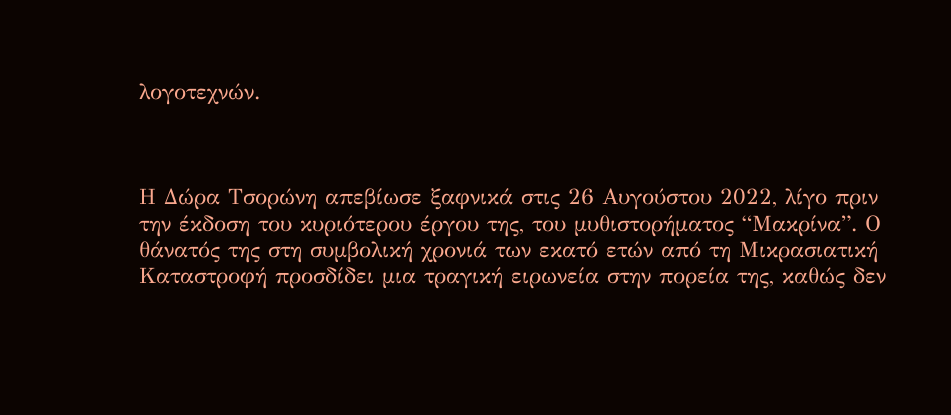λογοτεχνών.



Η Δώρα Τσορώνη απεβίωσε ξαφνικά στις 26 Αυγούστου 2022, λίγο πριν την έκδοση του κυριότερου έργου της, του μυθιστορήματος “Μακρίνα”. Ο θάνατός της στη συμβολική χρονιά των εκατό ετών από τη Μικρασιατική Καταστροφή προσδίδει μια τραγική ειρωνεία στην πορεία της, καθώς δεν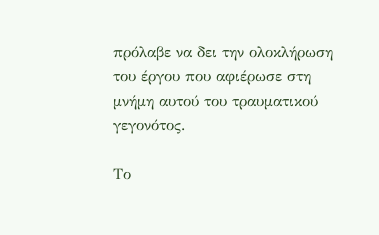πρόλαβε να δει την ολοκλήρωση του έργου που αφιέρωσε στη μνήμη αυτού του τραυματικού γεγονότος.

Το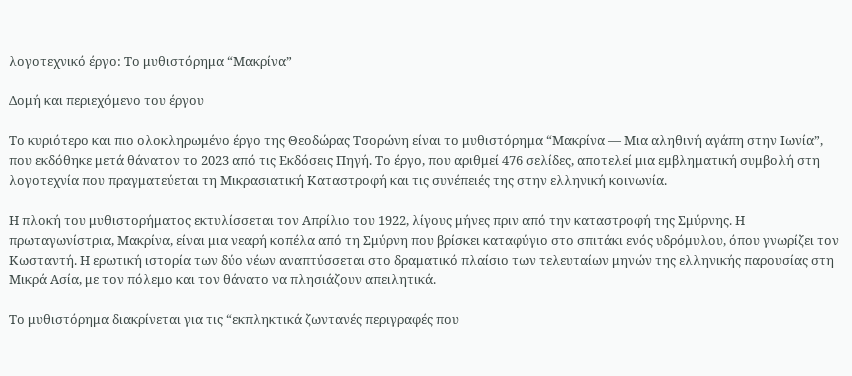λογοτεχνικό έργο: Το μυθιστόρημα “Μακρίνα”

Δομή και περιεχόμενο του έργου

Το κυριότερο και πιο ολοκληρωμένο έργο της Θεοδώρας Τσορώνη είναι το μυθιστόρημα “Μακρίνα — Μια αληθινή αγάπη στην Ιωνία”, που εκδόθηκε μετά θάνατον το 2023 από τις Εκδόσεις Πηγή. Το έργο, που αριθμεί 476 σελίδες, αποτελεί μια εμβληματική συμβολή στη λογοτεχνία που πραγματεύεται τη Μικρασιατική Καταστροφή και τις συνέπειές της στην ελληνική κοινωνία.

Η πλοκή του μυθιστορήματος εκτυλίσσεται τον Απρίλιο του 1922, λίγους μήνες πριν από την καταστροφή της Σμύρνης. Η πρωταγωνίστρια, Μακρίνα, είναι μια νεαρή κοπέλα από τη Σμύρνη που βρίσκει καταφύγιο στο σπιτάκι ενός υδρόμυλου, όπου γνωρίζει τον Κωσταντή. Η ερωτική ιστορία των δύο νέων αναπτύσσεται στο δραματικό πλαίσιο των τελευταίων μηνών της ελληνικής παρουσίας στη Μικρά Ασία, με τον πόλεμο και τον θάνατο να πλησιάζουν απειλητικά.

Το μυθιστόρημα διακρίνεται για τις “εκπληκτικά ζωντανές περιγραφές που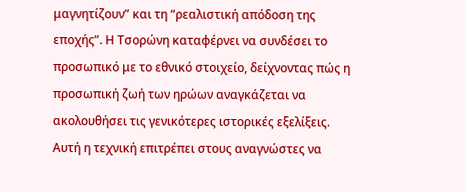μαγνητίζουν” και τη “ρεαλιστική απόδοση της εποχής”. Η Τσορώνη καταφέρνει να συνδέσει το προσωπικό με το εθνικό στοιχείο, δείχνοντας πώς η προσωπική ζωή των ηρώων αναγκάζεται να ακολουθήσει τις γενικότερες ιστορικές εξελίξεις. Αυτή η τεχνική επιτρέπει στους αναγνώστες να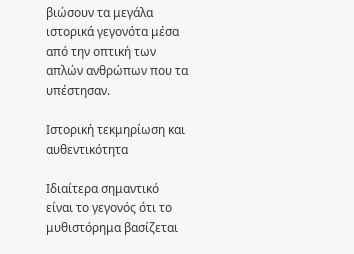βιώσουν τα μεγάλα ιστορικά γεγονότα μέσα από την οπτική των απλών ανθρώπων που τα υπέστησαν.

Ιστορική τεκμηρίωση και αυθεντικότητα

Ιδιαίτερα σημαντικό είναι το γεγονός ότι το μυθιστόρημα βασίζεται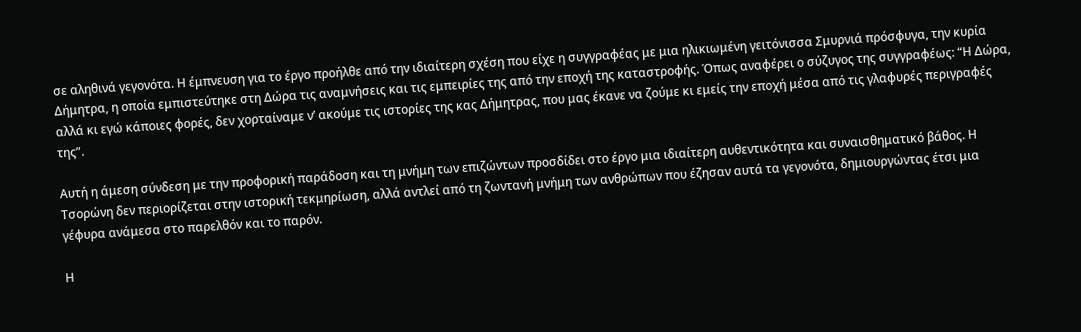σε αληθινά γεγονότα. Η έμπνευση για το έργο προήλθε από την ιδιαίτερη σχέση που είχε η συγγραφέας με μια ηλικιωμένη γειτόνισσα Σμυρνιά πρόσφυγα, την κυρία Δήμητρα, η οποία εμπιστεύτηκε στη Δώρα τις αναμνήσεις και τις εμπειρίες της από την εποχή της καταστροφής. Όπως αναφέρει ο σύζυγος της συγγραφέως: “Η Δώρα, αλλά κι εγώ κάποιες φορές, δεν χορταίναμε ν’ ακούμε τις ιστορίες της κας Δήμητρας, που μας έκανε να ζούμε κι εμείς την εποχή μέσα από τις γλαφυρές περιγραφές της”.

Αυτή η άμεση σύνδεση με την προφορική παράδοση και τη μνήμη των επιζώντων προσδίδει στο έργο μια ιδιαίτερη αυθεντικότητα και συναισθηματικό βάθος. Η Τσορώνη δεν περιορίζεται στην ιστορική τεκμηρίωση, αλλά αντλεί από τη ζωντανή μνήμη των ανθρώπων που έζησαν αυτά τα γεγονότα, δημιουργώντας έτσι μια γέφυρα ανάμεσα στο παρελθόν και το παρόν.

Η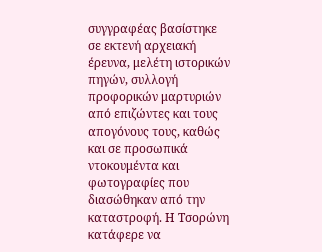συγγραφέας βασίστηκε σε εκτενή αρχειακή έρευνα, μελέτη ιστορικών πηγών, συλλογή προφορικών μαρτυριών από επιζώντες και τους απογόνους τους, καθώς και σε προσωπικά ντοκουμέντα και φωτογραφίες που διασώθηκαν από την καταστροφή. Η Τσορώνη κατάφερε να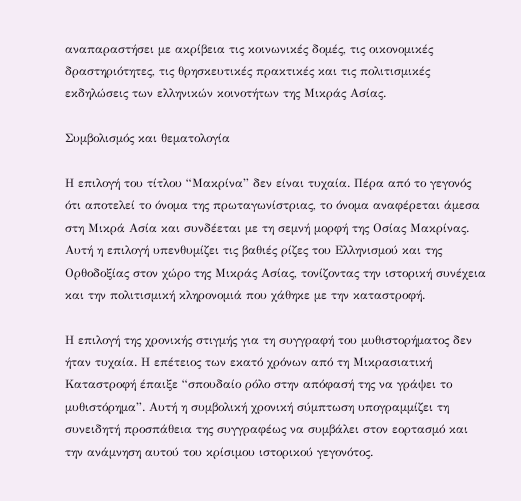αναπαραστήσει με ακρίβεια τις κοινωνικές δομές, τις οικονομικές δραστηριότητες, τις θρησκευτικές πρακτικές και τις πολιτισμικές εκδηλώσεις των ελληνικών κοινοτήτων της Μικράς Ασίας.

Συμβολισμός και θεματολογία

Η επιλογή του τίτλου “Μακρίνα” δεν είναι τυχαία. Πέρα από το γεγονός ότι αποτελεί το όνομα της πρωταγωνίστριας, το όνομα αναφέρεται άμεσα στη Μικρά Ασία και συνδέεται με τη σεμνή μορφή της Οσίας Μακρίνας. Αυτή η επιλογή υπενθυμίζει τις βαθιές ρίζες του Ελληνισμού και της Ορθοδοξίας στον χώρο της Μικράς Ασίας, τονίζοντας την ιστορική συνέχεια και την πολιτισμική κληρονομιά που χάθηκε με την καταστροφή.

Η επιλογή της χρονικής στιγμής για τη συγγραφή του μυθιστορήματος δεν ήταν τυχαία. Η επέτειος των εκατό χρόνων από τη Μικρασιατική Καταστροφή έπαιξε “σπουδαίο ρόλο στην απόφασή της να γράψει το μυθιστόρημα”. Αυτή η συμβολική χρονική σύμπτωση υπογραμμίζει τη συνειδητή προσπάθεια της συγγραφέως να συμβάλει στον εορτασμό και την ανάμνηση αυτού του κρίσιμου ιστορικού γεγονότος.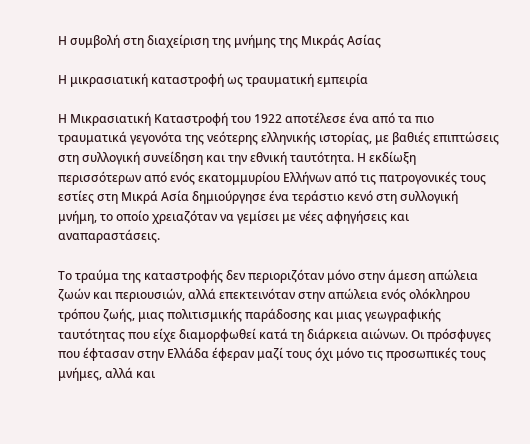Η συμβολή στη διαχείριση της μνήμης της Μικράς Ασίας

Η μικρασιατική καταστροφή ως τραυματική εμπειρία

Η Μικρασιατική Καταστροφή του 1922 αποτέλεσε ένα από τα πιο τραυματικά γεγονότα της νεότερης ελληνικής ιστορίας, με βαθιές επιπτώσεις στη συλλογική συνείδηση και την εθνική ταυτότητα. Η εκδίωξη περισσότερων από ενός εκατομμυρίου Ελλήνων από τις πατρογονικές τους εστίες στη Μικρά Ασία δημιούργησε ένα τεράστιο κενό στη συλλογική μνήμη, το οποίο χρειαζόταν να γεμίσει με νέες αφηγήσεις και αναπαραστάσεις.

Το τραύμα της καταστροφής δεν περιοριζόταν μόνο στην άμεση απώλεια ζωών και περιουσιών, αλλά επεκτεινόταν στην απώλεια ενός ολόκληρου τρόπου ζωής, μιας πολιτισμικής παράδοσης και μιας γεωγραφικής ταυτότητας που είχε διαμορφωθεί κατά τη διάρκεια αιώνων. Οι πρόσφυγες που έφτασαν στην Ελλάδα έφεραν μαζί τους όχι μόνο τις προσωπικές τους μνήμες, αλλά και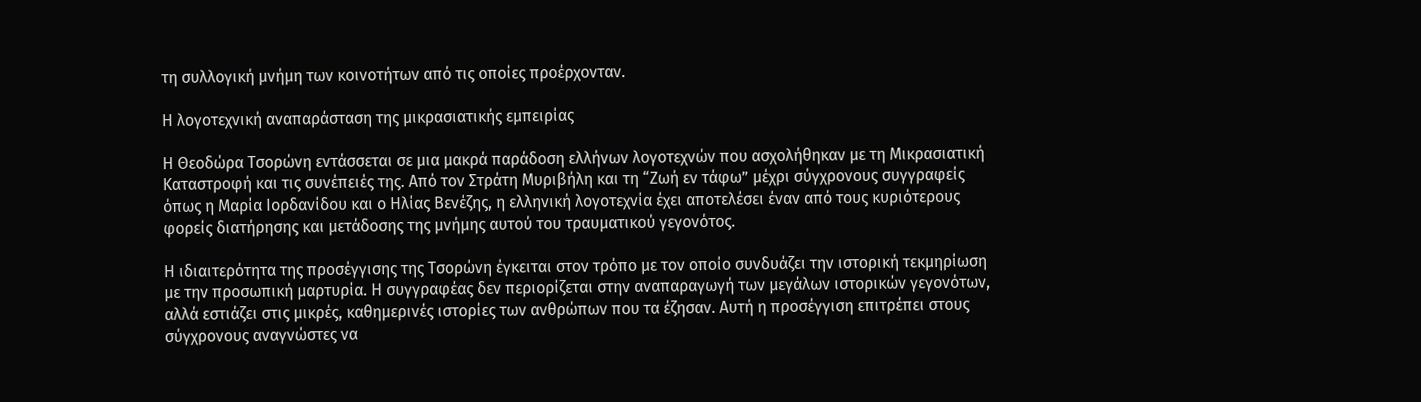τη συλλογική μνήμη των κοινοτήτων από τις οποίες προέρχονταν.

Η λογοτεχνική αναπαράσταση της μικρασιατικής εμπειρίας

Η Θεοδώρα Τσορώνη εντάσσεται σε μια μακρά παράδοση ελλήνων λογοτεχνών που ασχολήθηκαν με τη Μικρασιατική Καταστροφή και τις συνέπειές της. Από τον Στράτη Μυριβήλη και τη “Ζωή εν τάφω” μέχρι σύγχρονους συγγραφείς όπως η Μαρία Ιορδανίδου και ο Ηλίας Βενέζης, η ελληνική λογοτεχνία έχει αποτελέσει έναν από τους κυριότερους φορείς διατήρησης και μετάδοσης της μνήμης αυτού του τραυματικού γεγονότος.

Η ιδιαιτερότητα της προσέγγισης της Τσορώνη έγκειται στον τρόπο με τον οποίο συνδυάζει την ιστορική τεκμηρίωση με την προσωπική μαρτυρία. Η συγγραφέας δεν περιορίζεται στην αναπαραγωγή των μεγάλων ιστορικών γεγονότων, αλλά εστιάζει στις μικρές, καθημερινές ιστορίες των ανθρώπων που τα έζησαν. Αυτή η προσέγγιση επιτρέπει στους σύγχρονους αναγνώστες να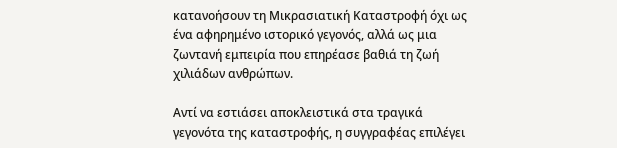κατανοήσουν τη Μικρασιατική Καταστροφή όχι ως ένα αφηρημένο ιστορικό γεγονός, αλλά ως μια ζωντανή εμπειρία που επηρέασε βαθιά τη ζωή χιλιάδων ανθρώπων.

Αντί να εστιάσει αποκλειστικά στα τραγικά γεγονότα της καταστροφής, η συγγραφέας επιλέγει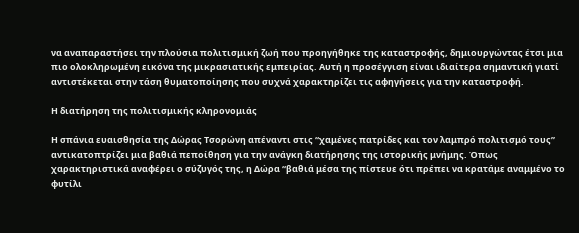να αναπαραστήσει την πλούσια πολιτισμική ζωή που προηγήθηκε της καταστροφής, δημιουργώντας έτσι μια πιο ολοκληρωμένη εικόνα της μικρασιατικής εμπειρίας. Αυτή η προσέγγιση είναι ιδιαίτερα σημαντική γιατί αντιστέκεται στην τάση θυματοποίησης που συχνά χαρακτηρίζει τις αφηγήσεις για την καταστροφή.

Η διατήρηση της πολιτισμικής κληρονομιάς

Η σπάνια ευαισθησία της Δώρας Τσορώνη απέναντι στις “χαμένες πατρίδες και τον λαμπρό πολιτισμό τους” αντικατοπτρίζει μια βαθιά πεποίθηση για την ανάγκη διατήρησης της ιστορικής μνήμης. Όπως χαρακτηριστικά αναφέρει ο σύζυγός της, η Δώρα “βαθιά μέσα της πίστευε ότι πρέπει να κρατάμε αναμμένο το φυτίλι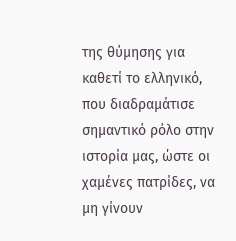της θύμησης για καθετί το ελληνικό, που διαδραμάτισε σημαντικό ρόλο στην ιστορία μας, ώστε οι χαμένες πατρίδες, να μη γίνουν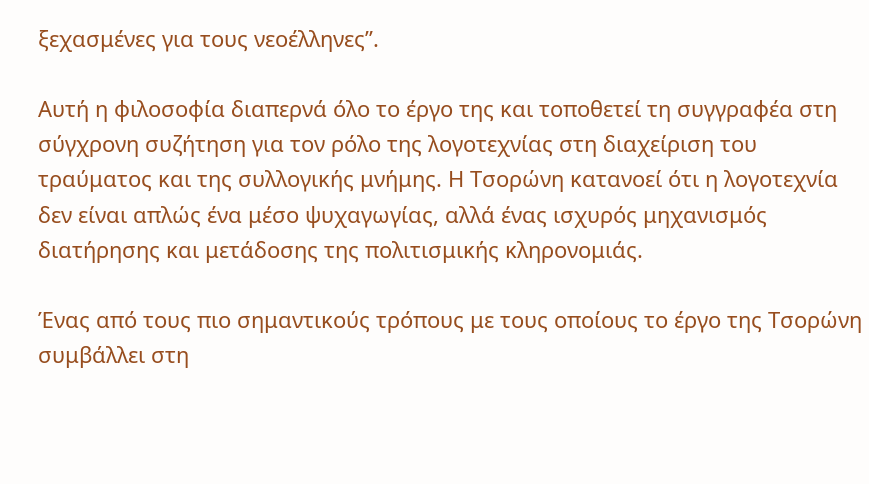ξεχασμένες για τους νεοέλληνες”.

Αυτή η φιλοσοφία διαπερνά όλο το έργο της και τοποθετεί τη συγγραφέα στη σύγχρονη συζήτηση για τον ρόλο της λογοτεχνίας στη διαχείριση του τραύματος και της συλλογικής μνήμης. Η Τσορώνη κατανοεί ότι η λογοτεχνία δεν είναι απλώς ένα μέσο ψυχαγωγίας, αλλά ένας ισχυρός μηχανισμός διατήρησης και μετάδοσης της πολιτισμικής κληρονομιάς.

Ένας από τους πιο σημαντικούς τρόπους με τους οποίους το έργο της Τσορώνη συμβάλλει στη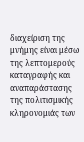διαχείριση της μνήμης είναι μέσω της λεπτομερούς καταγραφής και αναπαράστασης της πολιτισμικής κληρονομιάς των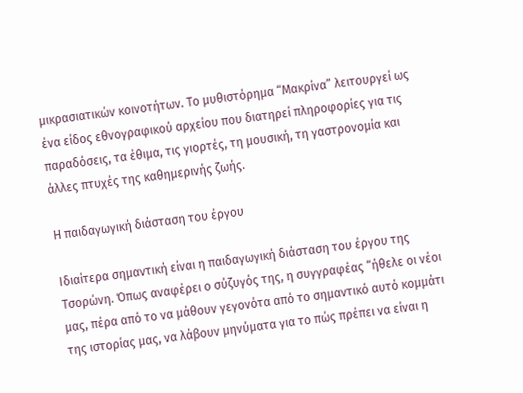μικρασιατικών κοινοτήτων. Το μυθιστόρημα “Μακρίνα” λειτουργεί ως ένα είδος εθνογραφικού αρχείου που διατηρεί πληροφορίες για τις παραδόσεις, τα έθιμα, τις γιορτές, τη μουσική, τη γαστρονομία και άλλες πτυχές της καθημερινής ζωής.

Η παιδαγωγική διάσταση του έργου

Ιδιαίτερα σημαντική είναι η παιδαγωγική διάσταση του έργου της Τσορώνη. Όπως αναφέρει ο σύζυγός της, η συγγραφέας “ήθελε οι νέοι μας, πέρα από το να μάθουν γεγονότα από το σημαντικό αυτό κομμάτι της ιστορίας μας, να λάβουν μηνύματα για το πώς πρέπει να είναι η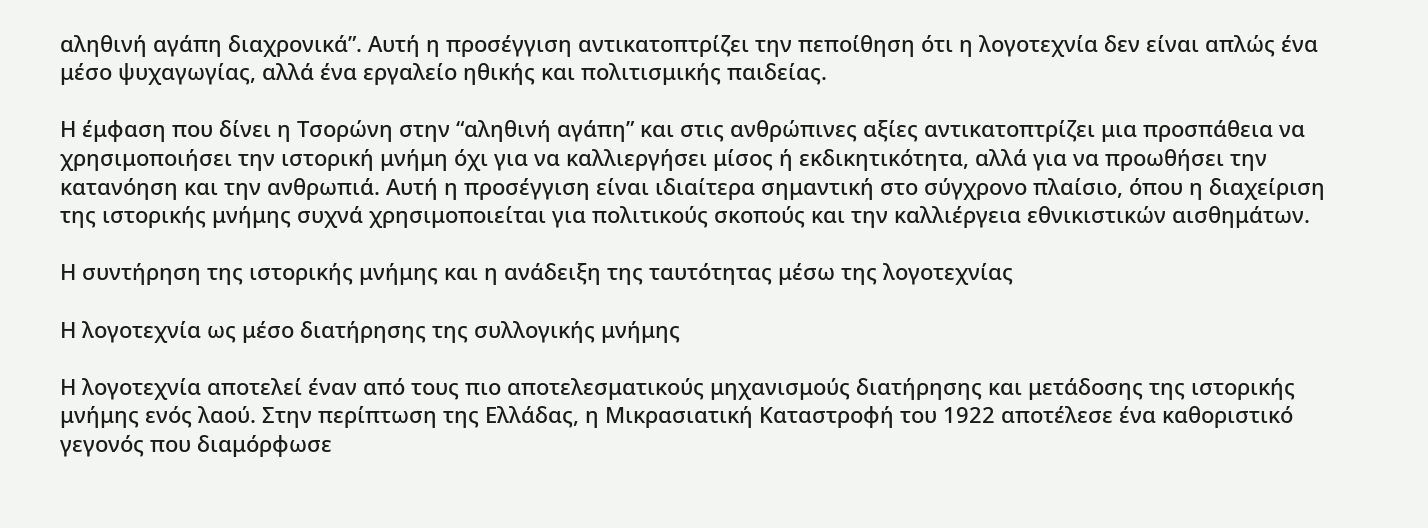αληθινή αγάπη διαχρονικά”. Αυτή η προσέγγιση αντικατοπτρίζει την πεποίθηση ότι η λογοτεχνία δεν είναι απλώς ένα μέσο ψυχαγωγίας, αλλά ένα εργαλείο ηθικής και πολιτισμικής παιδείας.

Η έμφαση που δίνει η Τσορώνη στην “αληθινή αγάπη” και στις ανθρώπινες αξίες αντικατοπτρίζει μια προσπάθεια να χρησιμοποιήσει την ιστορική μνήμη όχι για να καλλιεργήσει μίσος ή εκδικητικότητα, αλλά για να προωθήσει την κατανόηση και την ανθρωπιά. Αυτή η προσέγγιση είναι ιδιαίτερα σημαντική στο σύγχρονο πλαίσιο, όπου η διαχείριση της ιστορικής μνήμης συχνά χρησιμοποιείται για πολιτικούς σκοπούς και την καλλιέργεια εθνικιστικών αισθημάτων.

Η συντήρηση της ιστορικής μνήμης και η ανάδειξη της ταυτότητας μέσω της λογοτεχνίας

Η λογοτεχνία ως μέσο διατήρησης της συλλογικής μνήμης

Η λογοτεχνία αποτελεί έναν από τους πιο αποτελεσματικούς μηχανισμούς διατήρησης και μετάδοσης της ιστορικής μνήμης ενός λαού. Στην περίπτωση της Ελλάδας, η Μικρασιατική Καταστροφή του 1922 αποτέλεσε ένα καθοριστικό γεγονός που διαμόρφωσε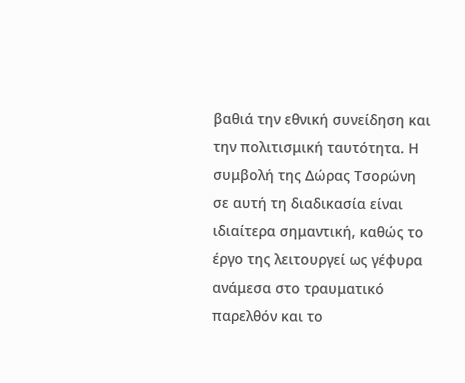βαθιά την εθνική συνείδηση και την πολιτισμική ταυτότητα. Η συμβολή της Δώρας Τσορώνη σε αυτή τη διαδικασία είναι ιδιαίτερα σημαντική, καθώς το έργο της λειτουργεί ως γέφυρα ανάμεσα στο τραυματικό παρελθόν και το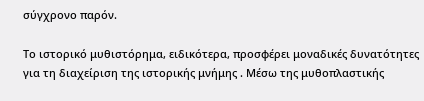σύγχρονο παρόν.

Το ιστορικό μυθιστόρημα, ειδικότερα, προσφέρει μοναδικές δυνατότητες για τη διαχείριση της ιστορικής μνήμης . Μέσω της μυθοπλαστικής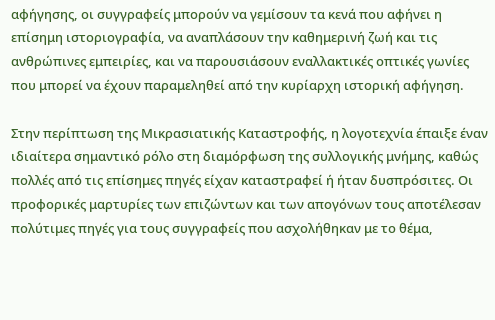αφήγησης, οι συγγραφείς μπορούν να γεμίσουν τα κενά που αφήνει η επίσημη ιστοριογραφία, να αναπλάσουν την καθημερινή ζωή και τις ανθρώπινες εμπειρίες, και να παρουσιάσουν εναλλακτικές οπτικές γωνίες που μπορεί να έχουν παραμεληθεί από την κυρίαρχη ιστορική αφήγηση.

Στην περίπτωση της Μικρασιατικής Καταστροφής, η λογοτεχνία έπαιξε έναν ιδιαίτερα σημαντικό ρόλο στη διαμόρφωση της συλλογικής μνήμης, καθώς πολλές από τις επίσημες πηγές είχαν καταστραφεί ή ήταν δυσπρόσιτες. Οι προφορικές μαρτυρίες των επιζώντων και των απογόνων τους αποτέλεσαν πολύτιμες πηγές για τους συγγραφείς που ασχολήθηκαν με το θέμα,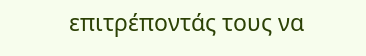επιτρέποντάς τους να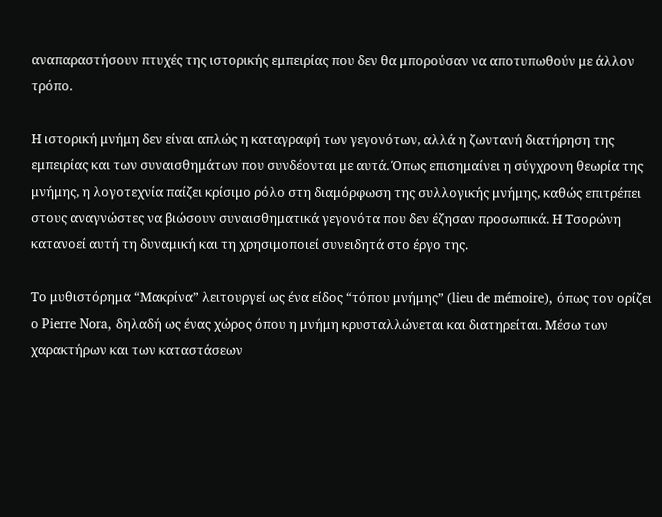αναπαραστήσουν πτυχές της ιστορικής εμπειρίας που δεν θα μπορούσαν να αποτυπωθούν με άλλον τρόπο.

Η ιστορική μνήμη δεν είναι απλώς η καταγραφή των γεγονότων, αλλά η ζωντανή διατήρηση της εμπειρίας και των συναισθημάτων που συνδέονται με αυτά. Όπως επισημαίνει η σύγχρονη θεωρία της μνήμης, η λογοτεχνία παίζει κρίσιμο ρόλο στη διαμόρφωση της συλλογικής μνήμης, καθώς επιτρέπει στους αναγνώστες να βιώσουν συναισθηματικά γεγονότα που δεν έζησαν προσωπικά. Η Τσορώνη κατανοεί αυτή τη δυναμική και τη χρησιμοποιεί συνειδητά στο έργο της.

Το μυθιστόρημα “Μακρίνα” λειτουργεί ως ένα είδος “τόπου μνήμης” (lieu de mémoire), όπως τον ορίζει ο Pierre Nora, δηλαδή ως ένας χώρος όπου η μνήμη κρυσταλλώνεται και διατηρείται. Μέσω των χαρακτήρων και των καταστάσεων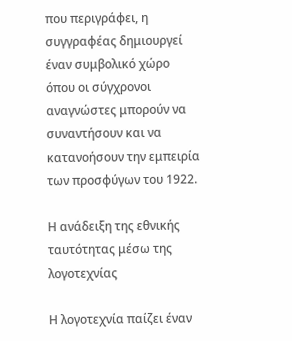που περιγράφει, η συγγραφέας δημιουργεί έναν συμβολικό χώρο όπου οι σύγχρονοι αναγνώστες μπορούν να συναντήσουν και να κατανοήσουν την εμπειρία των προσφύγων του 1922.

Η ανάδειξη της εθνικής ταυτότητας μέσω της λογοτεχνίας

Η λογοτεχνία παίζει έναν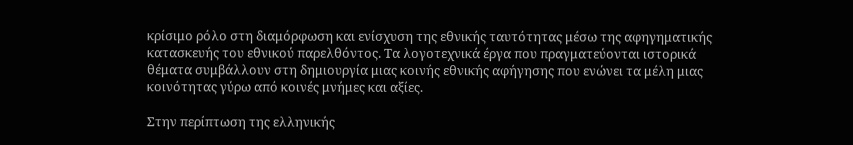κρίσιμο ρόλο στη διαμόρφωση και ενίσχυση της εθνικής ταυτότητας μέσω της αφηγηματικής κατασκευής του εθνικού παρελθόντος. Τα λογοτεχνικά έργα που πραγματεύονται ιστορικά θέματα συμβάλλουν στη δημιουργία μιας κοινής εθνικής αφήγησης που ενώνει τα μέλη μιας κοινότητας γύρω από κοινές μνήμες και αξίες.

Στην περίπτωση της ελληνικής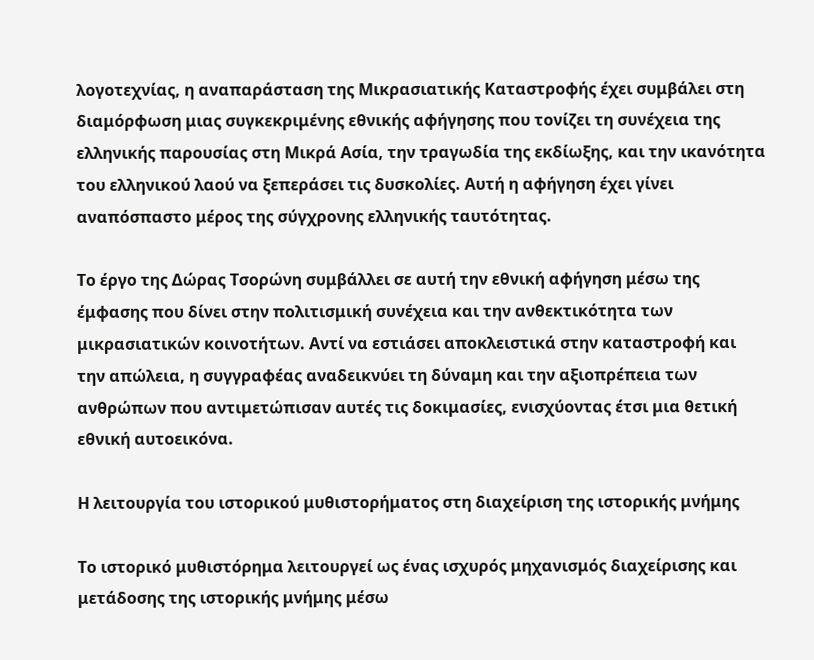λογοτεχνίας, η αναπαράσταση της Μικρασιατικής Καταστροφής έχει συμβάλει στη διαμόρφωση μιας συγκεκριμένης εθνικής αφήγησης που τονίζει τη συνέχεια της ελληνικής παρουσίας στη Μικρά Ασία, την τραγωδία της εκδίωξης, και την ικανότητα του ελληνικού λαού να ξεπεράσει τις δυσκολίες. Αυτή η αφήγηση έχει γίνει αναπόσπαστο μέρος της σύγχρονης ελληνικής ταυτότητας.

Το έργο της Δώρας Τσορώνη συμβάλλει σε αυτή την εθνική αφήγηση μέσω της έμφασης που δίνει στην πολιτισμική συνέχεια και την ανθεκτικότητα των μικρασιατικών κοινοτήτων. Αντί να εστιάσει αποκλειστικά στην καταστροφή και την απώλεια, η συγγραφέας αναδεικνύει τη δύναμη και την αξιοπρέπεια των ανθρώπων που αντιμετώπισαν αυτές τις δοκιμασίες, ενισχύοντας έτσι μια θετική εθνική αυτοεικόνα.

Η λειτουργία του ιστορικού μυθιστορήματος στη διαχείριση της ιστορικής μνήμης

Το ιστορικό μυθιστόρημα λειτουργεί ως ένας ισχυρός μηχανισμός διαχείρισης και μετάδοσης της ιστορικής μνήμης μέσω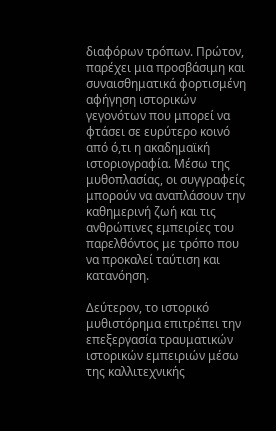διαφόρων τρόπων. Πρώτον, παρέχει μια προσβάσιμη και συναισθηματικά φορτισμένη αφήγηση ιστορικών γεγονότων που μπορεί να φτάσει σε ευρύτερο κοινό από ό,τι η ακαδημαϊκή ιστοριογραφία. Μέσω της μυθοπλασίας, οι συγγραφείς μπορούν να αναπλάσουν την καθημερινή ζωή και τις ανθρώπινες εμπειρίες του παρελθόντος με τρόπο που να προκαλεί ταύτιση και κατανόηση.

Δεύτερον, το ιστορικό μυθιστόρημα επιτρέπει την επεξεργασία τραυματικών ιστορικών εμπειριών μέσω της καλλιτεχνικής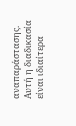αναπαράστασης. Αυτή η διαδικασία είναι ιδιαίτερα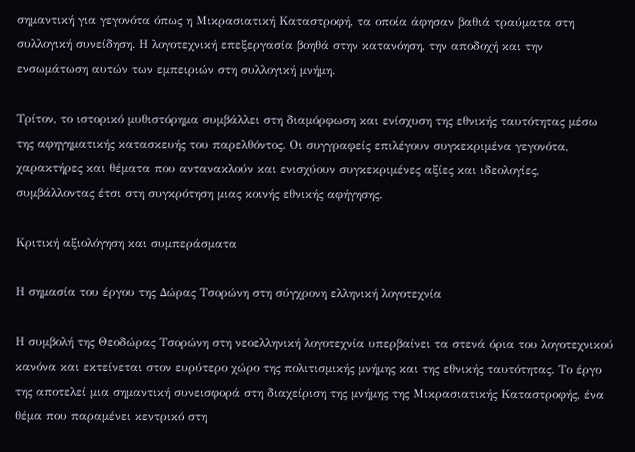σημαντική για γεγονότα όπως η Μικρασιατική Καταστροφή, τα οποία άφησαν βαθιά τραύματα στη συλλογική συνείδηση. Η λογοτεχνική επεξεργασία βοηθά στην κατανόηση, την αποδοχή και την ενσωμάτωση αυτών των εμπειριών στη συλλογική μνήμη.

Τρίτον, το ιστορικό μυθιστόρημα συμβάλλει στη διαμόρφωση και ενίσχυση της εθνικής ταυτότητας μέσω της αφηγηματικής κατασκευής του παρελθόντος. Οι συγγραφείς επιλέγουν συγκεκριμένα γεγονότα, χαρακτήρες και θέματα που αντανακλούν και ενισχύουν συγκεκριμένες αξίες και ιδεολογίες, συμβάλλοντας έτσι στη συγκρότηση μιας κοινής εθνικής αφήγησης.

Κριτική αξιολόγηση και συμπεράσματα

Η σημασία του έργου της Δώρας Τσορώνη στη σύγχρονη ελληνική λογοτεχνία

Η συμβολή της Θεοδώρας Τσορώνη στη νεοελληνική λογοτεχνία υπερβαίνει τα στενά όρια του λογοτεχνικού κανόνα και εκτείνεται στον ευρύτερο χώρο της πολιτισμικής μνήμης και της εθνικής ταυτότητας. Το έργο της αποτελεί μια σημαντική συνεισφορά στη διαχείριση της μνήμης της Μικρασιατικής Καταστροφής, ένα θέμα που παραμένει κεντρικό στη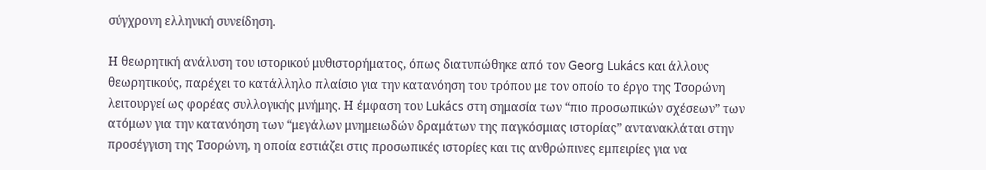σύγχρονη ελληνική συνείδηση.

Η θεωρητική ανάλυση του ιστορικού μυθιστορήματος, όπως διατυπώθηκε από τον Georg Lukács και άλλους θεωρητικούς, παρέχει το κατάλληλο πλαίσιο για την κατανόηση του τρόπου με τον οποίο το έργο της Τσορώνη λειτουργεί ως φορέας συλλογικής μνήμης. Η έμφαση του Lukács στη σημασία των “πιο προσωπικών σχέσεων” των ατόμων για την κατανόηση των “μεγάλων μνημειωδών δραμάτων της παγκόσμιας ιστορίας” αντανακλάται στην προσέγγιση της Τσορώνη, η οποία εστιάζει στις προσωπικές ιστορίες και τις ανθρώπινες εμπειρίες για να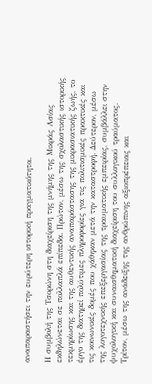αναπαραστήσει την ευρύτερη ιστορική πραγματικότητα.

Η συμβολή της Τσορώνη στη διαχείριση της μνήμης της Μικράς Ασίας εκδηλώνεται σε πολλαπλά επίπεδα. Πρώτον, μέσω της σχολαστικής ιστορικής τεκμηρίωσης και της αυθεντικής αναπαράστασης της μικρασιατικής ζωής, το έργο της διατηρεί πολύτιμες πληροφορίες για τις πολιτισμικές πρακτικές και τις κοινωνικές δομές που χάθηκαν μετά την καταστροφή. Δεύτερον, μέσω της λογοτεχνικής επεξεργασίας της τραυματικής εμπειρίας, συμβάλλει στην ψυχολογική και συναισθηματική διαχείριση του συλλογικού τραύματος. Τρίτον, μέσω της ανάδειξης της ανθρώπινης αξιοπρέπειας και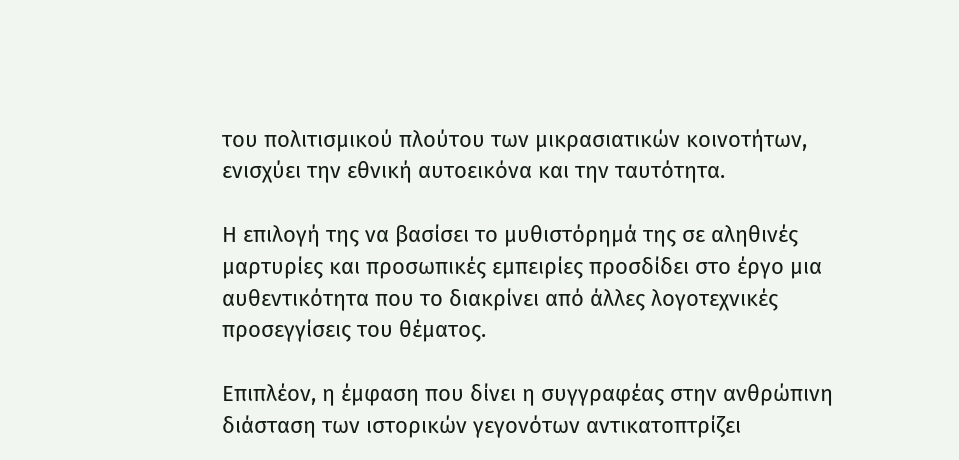του πολιτισμικού πλούτου των μικρασιατικών κοινοτήτων, ενισχύει την εθνική αυτοεικόνα και την ταυτότητα.

Η επιλογή της να βασίσει το μυθιστόρημά της σε αληθινές μαρτυρίες και προσωπικές εμπειρίες προσδίδει στο έργο μια αυθεντικότητα που το διακρίνει από άλλες λογοτεχνικές προσεγγίσεις του θέματος.

Επιπλέον, η έμφαση που δίνει η συγγραφέας στην ανθρώπινη διάσταση των ιστορικών γεγονότων αντικατοπτρίζει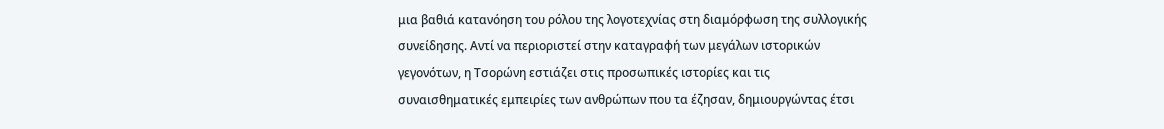μια βαθιά κατανόηση του ρόλου της λογοτεχνίας στη διαμόρφωση της συλλογικής συνείδησης. Αντί να περιοριστεί στην καταγραφή των μεγάλων ιστορικών γεγονότων, η Τσορώνη εστιάζει στις προσωπικές ιστορίες και τις συναισθηματικές εμπειρίες των ανθρώπων που τα έζησαν, δημιουργώντας έτσι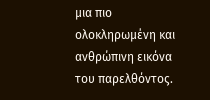μια πιο ολοκληρωμένη και ανθρώπινη εικόνα του παρελθόντος.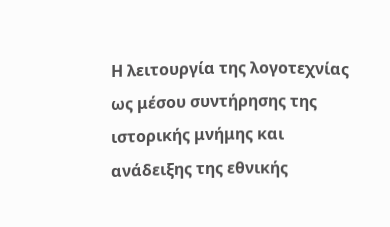Η λειτουργία της λογοτεχνίας ως μέσου συντήρησης της ιστορικής μνήμης και ανάδειξης της εθνικής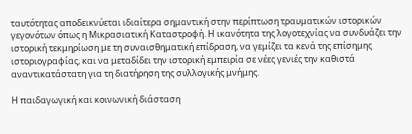ταυτότητας αποδεικνύεται ιδιαίτερα σημαντική στην περίπτωση τραυματικών ιστορικών γεγονότων όπως η Μικρασιατική Καταστροφή. Η ικανότητα της λογοτεχνίας να συνδυάζει την ιστορική τεκμηρίωση με τη συναισθηματική επίδραση, να γεμίζει τα κενά της επίσημης ιστοριογραφίας, και να μεταδίδει την ιστορική εμπειρία σε νέες γενιές την καθιστά αναντικατάστατη για τη διατήρηση της συλλογικής μνήμης.

Η παιδαγωγική και κοινωνική διάσταση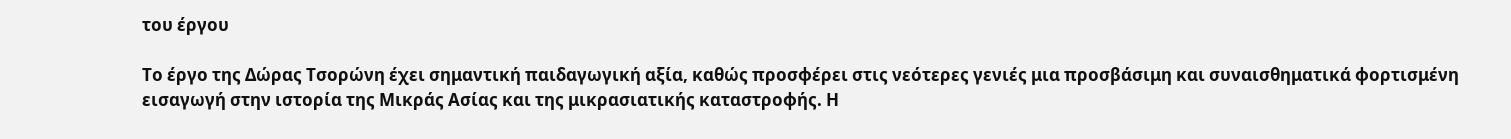του έργου

Το έργο της Δώρας Τσορώνη έχει σημαντική παιδαγωγική αξία, καθώς προσφέρει στις νεότερες γενιές μια προσβάσιμη και συναισθηματικά φορτισμένη εισαγωγή στην ιστορία της Μικράς Ασίας και της μικρασιατικής καταστροφής. Η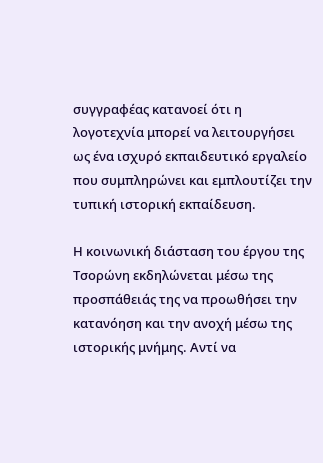συγγραφέας κατανοεί ότι η λογοτεχνία μπορεί να λειτουργήσει ως ένα ισχυρό εκπαιδευτικό εργαλείο που συμπληρώνει και εμπλουτίζει την τυπική ιστορική εκπαίδευση.

Η κοινωνική διάσταση του έργου της Τσορώνη εκδηλώνεται μέσω της προσπάθειάς της να προωθήσει την κατανόηση και την ανοχή μέσω της ιστορικής μνήμης. Αντί να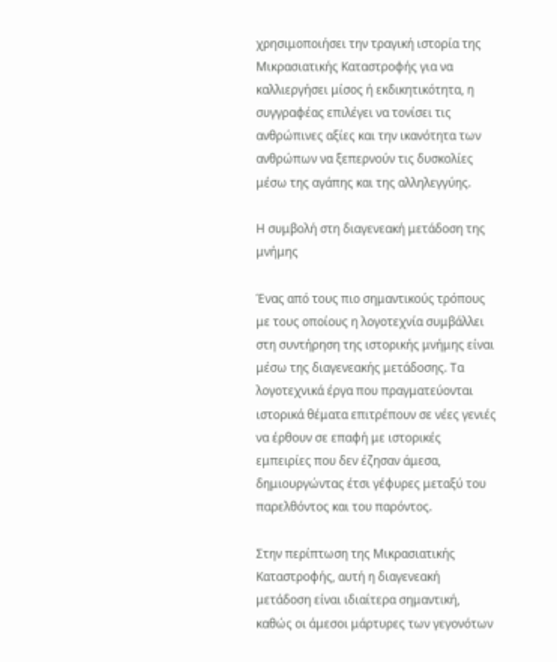χρησιμοποιήσει την τραγική ιστορία της Μικρασιατικής Καταστροφής για να καλλιεργήσει μίσος ή εκδικητικότητα, η συγγραφέας επιλέγει να τονίσει τις ανθρώπινες αξίες και την ικανότητα των ανθρώπων να ξεπερνούν τις δυσκολίες μέσω της αγάπης και της αλληλεγγύης.

Η συμβολή στη διαγενεακή μετάδοση της μνήμης

Ένας από τους πιο σημαντικούς τρόπους με τους οποίους η λογοτεχνία συμβάλλει στη συντήρηση της ιστορικής μνήμης είναι μέσω της διαγενεακής μετάδοσης. Τα λογοτεχνικά έργα που πραγματεύονται ιστορικά θέματα επιτρέπουν σε νέες γενιές να έρθουν σε επαφή με ιστορικές εμπειρίες που δεν έζησαν άμεσα, δημιουργώντας έτσι γέφυρες μεταξύ του παρελθόντος και του παρόντος.

Στην περίπτωση της Μικρασιατικής Καταστροφής, αυτή η διαγενεακή μετάδοση είναι ιδιαίτερα σημαντική, καθώς οι άμεσοι μάρτυρες των γεγονότων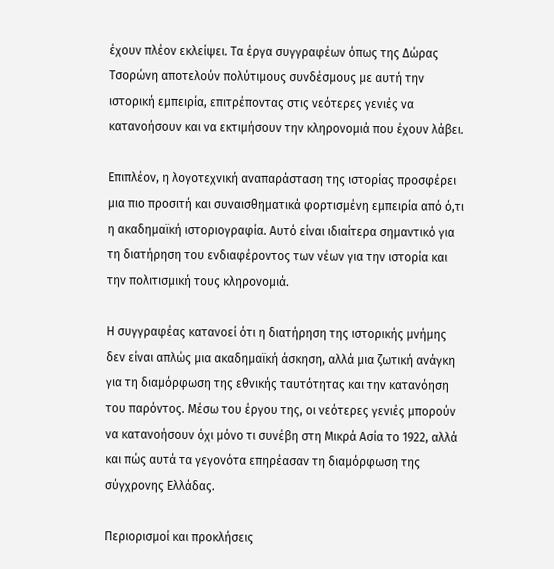έχουν πλέον εκλείψει. Τα έργα συγγραφέων όπως της Δώρας Τσορώνη αποτελούν πολύτιμους συνδέσμους με αυτή την ιστορική εμπειρία, επιτρέποντας στις νεότερες γενιές να κατανοήσουν και να εκτιμήσουν την κληρονομιά που έχουν λάβει.

Επιπλέον, η λογοτεχνική αναπαράσταση της ιστορίας προσφέρει μια πιο προσιτή και συναισθηματικά φορτισμένη εμπειρία από ό,τι η ακαδημαϊκή ιστοριογραφία. Αυτό είναι ιδιαίτερα σημαντικό για τη διατήρηση του ενδιαφέροντος των νέων για την ιστορία και την πολιτισμική τους κληρονομιά.

Η συγγραφέας κατανοεί ότι η διατήρηση της ιστορικής μνήμης δεν είναι απλώς μια ακαδημαϊκή άσκηση, αλλά μια ζωτική ανάγκη για τη διαμόρφωση της εθνικής ταυτότητας και την κατανόηση του παρόντος. Μέσω του έργου της, οι νεότερες γενιές μπορούν να κατανοήσουν όχι μόνο τι συνέβη στη Μικρά Ασία το 1922, αλλά και πώς αυτά τα γεγονότα επηρέασαν τη διαμόρφωση της σύγχρονης Ελλάδας.

Περιορισμοί και προκλήσεις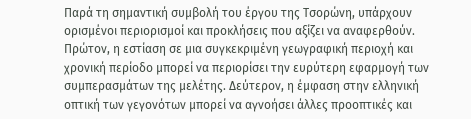Παρά τη σημαντική συμβολή του έργου της Τσορώνη, υπάρχουν ορισμένοι περιορισμοί και προκλήσεις που αξίζει να αναφερθούν. Πρώτον, η εστίαση σε μια συγκεκριμένη γεωγραφική περιοχή και χρονική περίοδο μπορεί να περιορίσει την ευρύτερη εφαρμογή των συμπερασμάτων της μελέτης. Δεύτερον, η έμφαση στην ελληνική οπτική των γεγονότων μπορεί να αγνοήσει άλλες προοπτικές και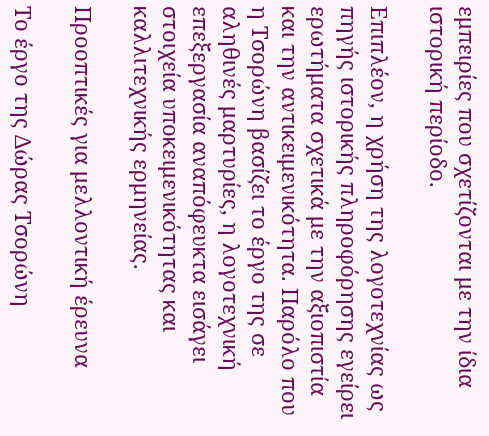εμπειρίες που σχετίζονται με την ίδια ιστορική περίοδο.

Επιπλέον, η χρήση της λογοτεχνίας ως πηγής ιστορικής πληροφόρησης εγείρει ερωτήματα σχετικά με την αξιοπιστία και την αντικειμενικότητα. Παρόλο που η Τσορώνη βασίζει το έργο της σε αληθινές μαρτυρίες, η λογοτεχνική επεξεργασία αναπόφευκτα εισάγει στοιχεία υποκειμενικότητας και καλλιτεχνικής ερμηνείας.

Προοπτικές για μελλοντική έρευνα

Το έργο της Δώρας Τσορώνη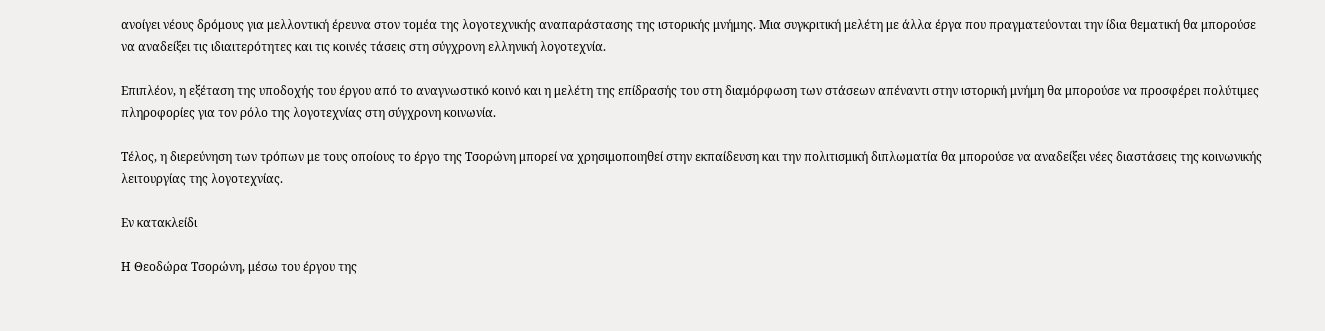ανοίγει νέους δρόμους για μελλοντική έρευνα στον τομέα της λογοτεχνικής αναπαράστασης της ιστορικής μνήμης. Μια συγκριτική μελέτη με άλλα έργα που πραγματεύονται την ίδια θεματική θα μπορούσε να αναδείξει τις ιδιαιτερότητες και τις κοινές τάσεις στη σύγχρονη ελληνική λογοτεχνία.

Επιπλέον, η εξέταση της υποδοχής του έργου από το αναγνωστικό κοινό και η μελέτη της επίδρασής του στη διαμόρφωση των στάσεων απέναντι στην ιστορική μνήμη θα μπορούσε να προσφέρει πολύτιμες πληροφορίες για τον ρόλο της λογοτεχνίας στη σύγχρονη κοινωνία.

Τέλος, η διερεύνηση των τρόπων με τους οποίους το έργο της Τσορώνη μπορεί να χρησιμοποιηθεί στην εκπαίδευση και την πολιτισμική διπλωματία θα μπορούσε να αναδείξει νέες διαστάσεις της κοινωνικής λειτουργίας της λογοτεχνίας.

Εν κατακλείδι

Η Θεοδώρα Τσορώνη, μέσω του έργου της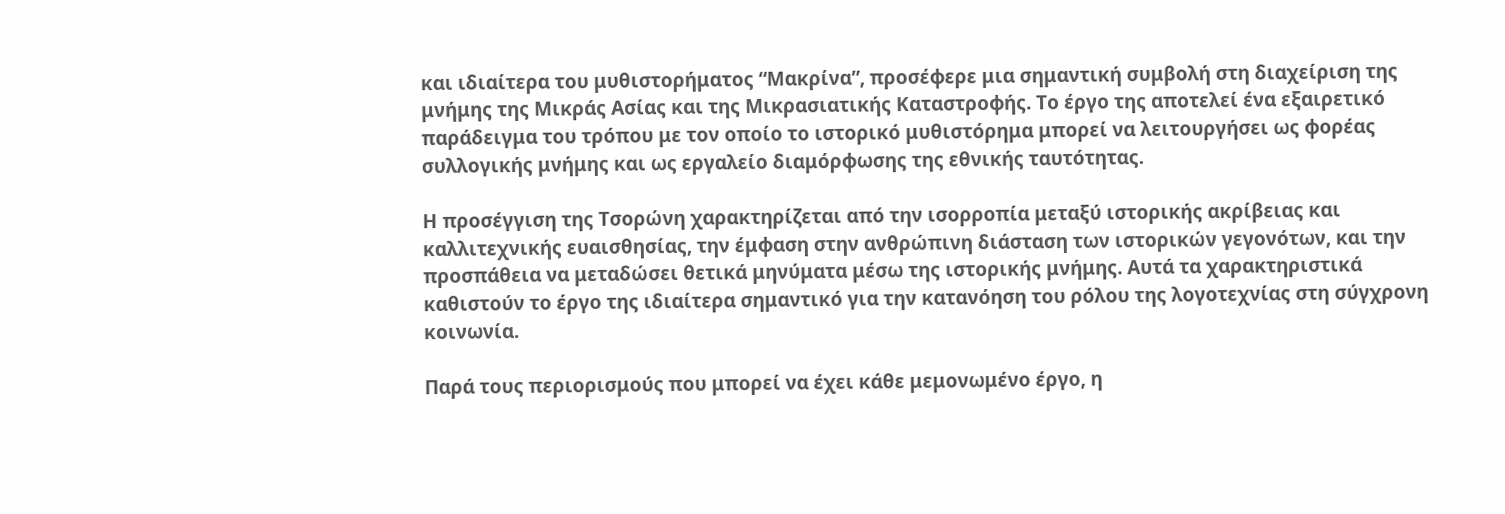και ιδιαίτερα του μυθιστορήματος “Μακρίνα”, προσέφερε μια σημαντική συμβολή στη διαχείριση της μνήμης της Μικράς Ασίας και της Μικρασιατικής Καταστροφής. Το έργο της αποτελεί ένα εξαιρετικό παράδειγμα του τρόπου με τον οποίο το ιστορικό μυθιστόρημα μπορεί να λειτουργήσει ως φορέας συλλογικής μνήμης και ως εργαλείο διαμόρφωσης της εθνικής ταυτότητας.

Η προσέγγιση της Τσορώνη χαρακτηρίζεται από την ισορροπία μεταξύ ιστορικής ακρίβειας και καλλιτεχνικής ευαισθησίας, την έμφαση στην ανθρώπινη διάσταση των ιστορικών γεγονότων, και την προσπάθεια να μεταδώσει θετικά μηνύματα μέσω της ιστορικής μνήμης. Αυτά τα χαρακτηριστικά καθιστούν το έργο της ιδιαίτερα σημαντικό για την κατανόηση του ρόλου της λογοτεχνίας στη σύγχρονη κοινωνία.

Παρά τους περιορισμούς που μπορεί να έχει κάθε μεμονωμένο έργο, η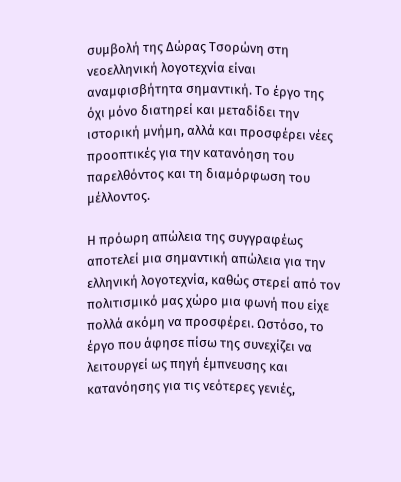συμβολή της Δώρας Τσορώνη στη νεοελληνική λογοτεχνία είναι αναμφισβήτητα σημαντική. Το έργο της όχι μόνο διατηρεί και μεταδίδει την ιστορική μνήμη, αλλά και προσφέρει νέες προοπτικές για την κατανόηση του παρελθόντος και τη διαμόρφωση του μέλλοντος.

Η πρόωρη απώλεια της συγγραφέως αποτελεί μια σημαντική απώλεια για την ελληνική λογοτεχνία, καθώς στερεί από τον πολιτισμικό μας χώρο μια φωνή που είχε πολλά ακόμη να προσφέρει. Ωστόσο, το έργο που άφησε πίσω της συνεχίζει να λειτουργεί ως πηγή έμπνευσης και κατανόησης για τις νεότερες γενιές,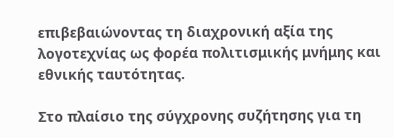επιβεβαιώνοντας τη διαχρονική αξία της λογοτεχνίας ως φορέα πολιτισμικής μνήμης και εθνικής ταυτότητας.

Στο πλαίσιο της σύγχρονης συζήτησης για τη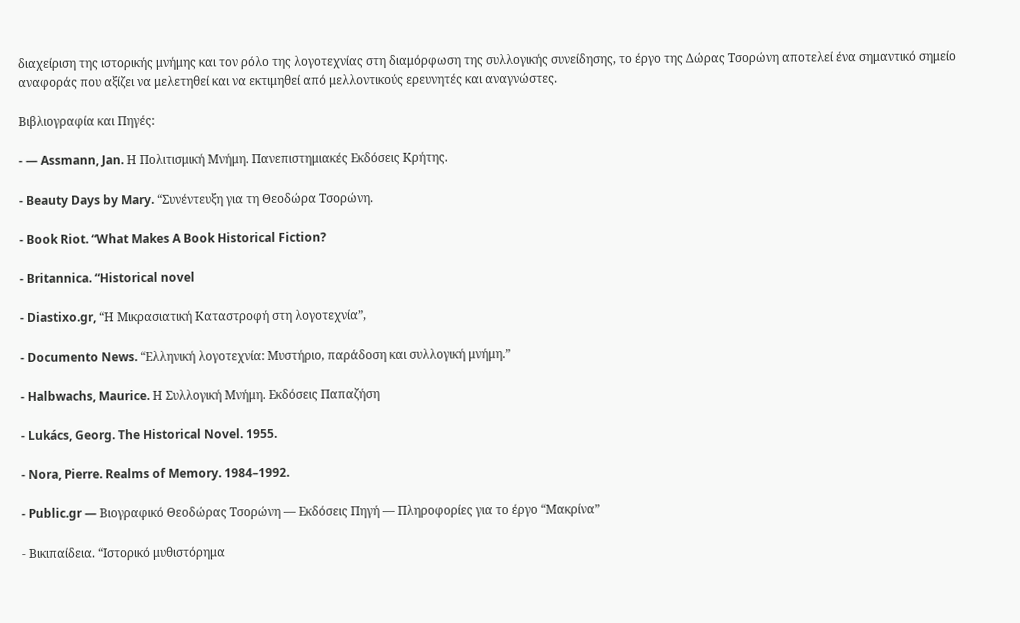διαχείριση της ιστορικής μνήμης και τον ρόλο της λογοτεχνίας στη διαμόρφωση της συλλογικής συνείδησης, το έργο της Δώρας Τσορώνη αποτελεί ένα σημαντικό σημείο αναφοράς που αξίζει να μελετηθεί και να εκτιμηθεί από μελλοντικούς ερευνητές και αναγνώστες.

Βιβλιογραφία και Πηγές:

- — Assmann, Jan. Η Πολιτισμική Μνήμη. Πανεπιστημιακές Εκδόσεις Κρήτης.

- Beauty Days by Mary. “Συνέντευξη για τη Θεοδώρα Τσορώνη.

- Book Riot. “What Makes A Book Historical Fiction?

- Britannica. “Historical novel

- Diastixo.gr, “Η Μικρασιατική Καταστροφή στη λογοτεχνία”,

- Documento News. “Ελληνική λογοτεχνία: Μυστήριο, παράδοση και συλλογική μνήμη.”

- Halbwachs, Maurice. Η Συλλογική Μνήμη. Εκδόσεις Παπαζήση

- Lukács, Georg. The Historical Novel. 1955.

- Nora, Pierre. Realms of Memory. 1984–1992.

- Public.gr — Βιογραφικό Θεοδώρας Τσορώνη — Εκδόσεις Πηγή — Πληροφορίες για το έργο “Μακρίνα”

- Βικιπαίδεια. “Ιστορικό μυθιστόρημα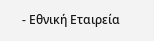- Εθνική Εταιρεία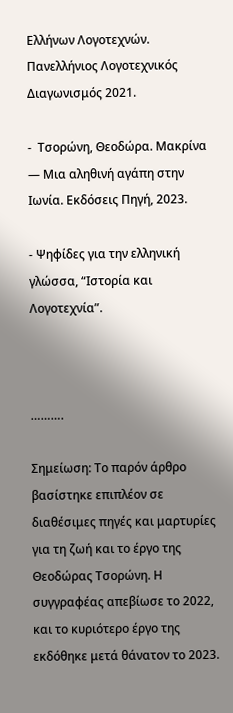Ελλήνων Λογοτεχνών. Πανελλήνιος Λογοτεχνικός Διαγωνισμός 2021.

-  Τσορώνη, Θεοδώρα. Μακρίνα — Μια αληθινή αγάπη στην Ιωνία. Εκδόσεις Πηγή, 2023.

- Ψηφίδες για την ελληνική γλώσσα, “Ιστορία και Λογοτεχνία”.



……….

Σημείωση: Το παρόν άρθρο βασίστηκε επιπλέον σε διαθέσιμες πηγές και μαρτυρίες για τη ζωή και το έργο της Θεοδώρας Τσορώνη. Η συγγραφέας απεβίωσε το 2022, και το κυριότερο έργο της εκδόθηκε μετά θάνατον το 2023.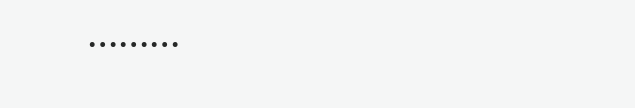………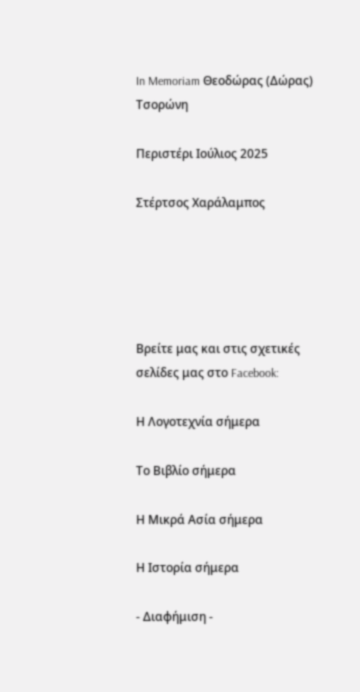In Memoriam Θεοδώρας (Δώρας) Τσορώνη

Περιστέρι Ιούλιος 2025

Στέρτσος Χαράλαμπος





Βρείτε μας και στις σχετικές σελίδες μας στο Facebook:

Η Λογοτεχνία σήμερα

Το Βιβλίο σήμερα

Η Μικρά Ασία σήμερα

Η Ιστορία σήμερα

- Διαφήμιση -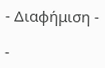- Διαφήμιση -

-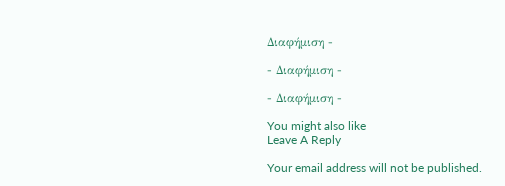Διαφήμιση -

- Διαφήμιση -

- Διαφήμιση -

You might also like
Leave A Reply

Your email address will not be published.